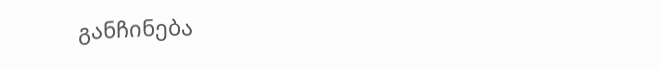განჩინება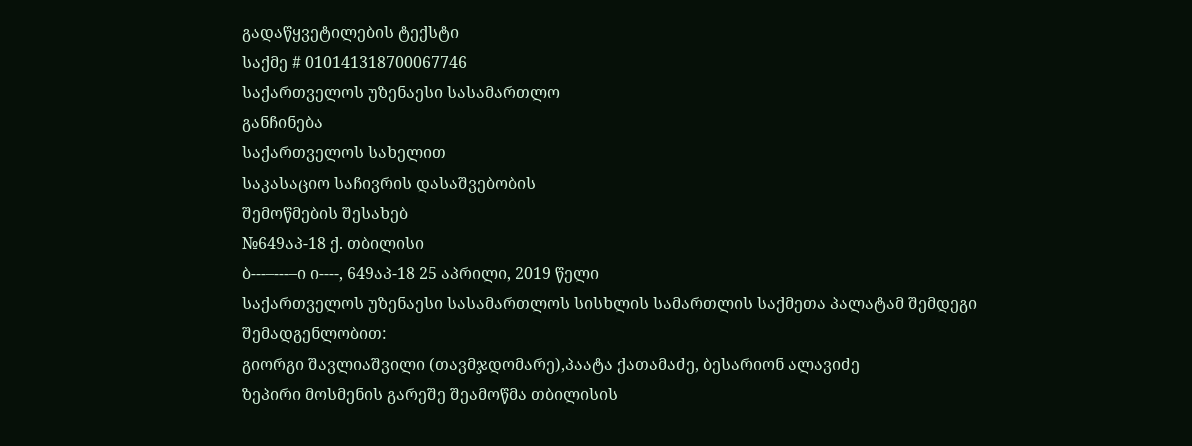გადაწყვეტილების ტექსტი
საქმე # 010141318700067746
საქართველოს უზენაესი სასამართლო
განჩინება
საქართველოს სახელით
საკასაციო საჩივრის დასაშვებობის
შემოწმების შესახებ
№649აპ-18 ქ. თბილისი
ბ---–---–ი ი----, 649აპ-18 25 აპრილი, 2019 წელი
საქართველოს უზენაესი სასამართლოს სისხლის სამართლის საქმეთა პალატამ შემდეგი შემადგენლობით:
გიორგი შავლიაშვილი (თავმჯდომარე),პაატა ქათამაძე, ბესარიონ ალავიძე
ზეპირი მოსმენის გარეშე შეამოწმა თბილისის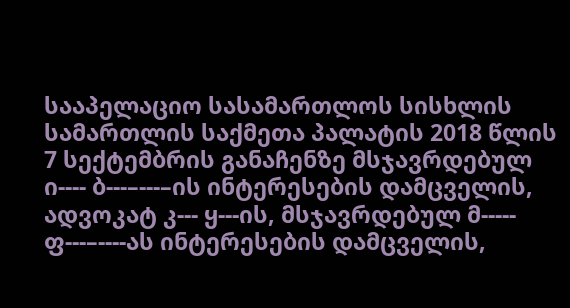სააპელაციო სასამართლოს სისხლის სამართლის საქმეთა პალატის 2018 წლის 7 სექტემბრის განაჩენზე მსჯავრდებულ ი---- ბ---–---–ის ინტერესების დამცველის, ადვოკატ კ--- ყ---ის, მსჯავრდებულ მ----- ფ---–----ას ინტერესების დამცველის,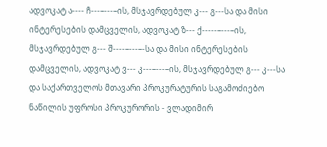ადვოკატ ა---- ჩ---–---–ის, მსჯავრდებულ კ--- გ---სა და მისი ინტერესების დამცველის, ადვოკატ ზ--- ქ-----–---–ის, მსჯავრდებულ გ--- შ----–---–-სა და მისი ინტერესების დამცველის, ადვოკატ ვ--- კ---–---–ის, მსჯავრდებულ გ--- კ---სა და საქართველოს მთავარი პროკურატურის საგამოძიებო ნაწილის უფროსი პროკურორის - ვლადიმირ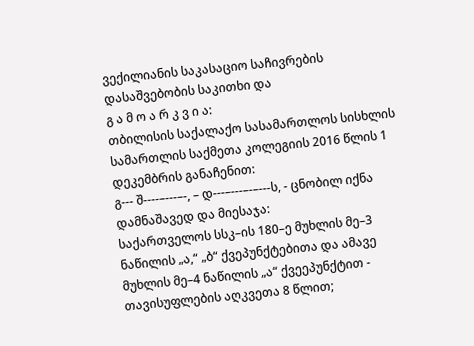ვექილიანის საკასაციო საჩივრების დასაშვებობის საკითხი და
გ ა მ ო ა რ კ ვ ი ა:
თბილისის საქალაქო სასამართლოს სისხლის სამართლის საქმეთა კოლეგიის 2016 წლის 1 დეკემბრის განაჩენით:
გ--- შ----–---–-, – დ---–---–-–---ს, - ცნობილ იქნა დამნაშავედ და მიესაჯა:
საქართველოს სსკ–ის 180–ე მუხლის მე–3 ნაწილის „ა,“ „ბ“ ქვეპუნქტებითა და ამავე მუხლის მე–4 ნაწილის „ა“ ქვეეპუნქტით - თავისუფლების აღკვეთა 8 წლით;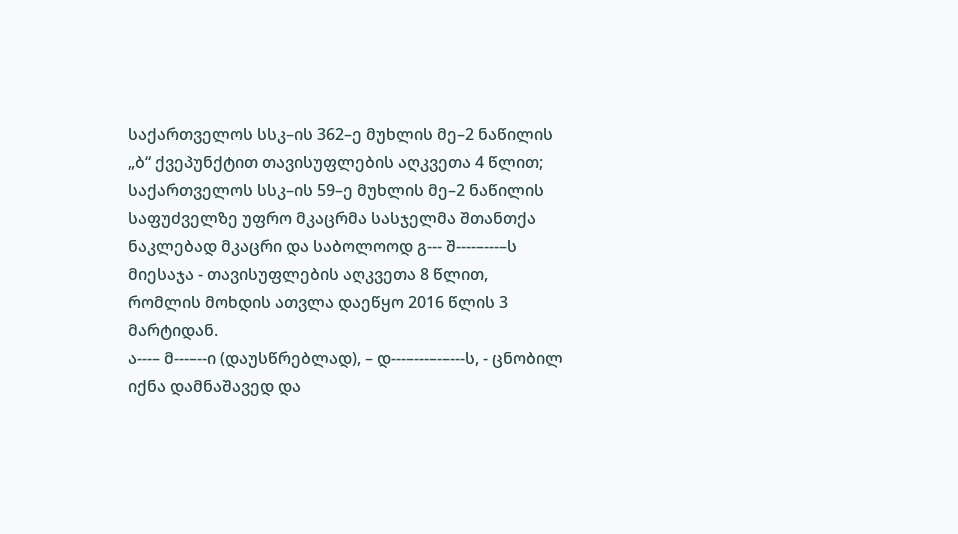საქართველოს სსკ–ის 362–ე მუხლის მე–2 ნაწილის „ბ“ ქვეპუნქტით თავისუფლების აღკვეთა 4 წლით;
საქართველოს სსკ–ის 59–ე მუხლის მე–2 ნაწილის საფუძველზე უფრო მკაცრმა სასჯელმა შთანთქა ნაკლებად მკაცრი და საბოლოოდ გ--- შ----–---–ს მიესაჯა - თავისუფლების აღკვეთა 8 წლით, რომლის მოხდის ათვლა დაეწყო 2016 წლის 3 მარტიდან.
ა---– მ---–--ი (დაუსწრებლად), – დ---–---–-–---ს, - ცნობილ იქნა დამნაშავედ და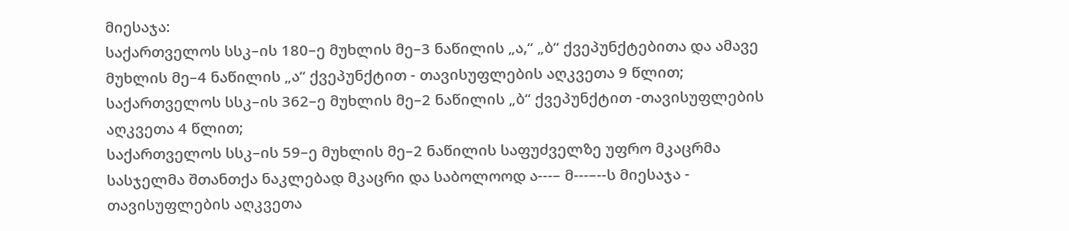მიესაჯა:
საქართველოს სსკ–ის 180–ე მუხლის მე–3 ნაწილის „ა,“ „ბ“ ქვეპუნქტებითა და ამავე მუხლის მე–4 ნაწილის „ა“ ქვეპუნქტით - თავისუფლების აღკვეთა 9 წლით;
საქართველოს სსკ–ის 362–ე მუხლის მე–2 ნაწილის „ბ“ ქვეპუნქტით -თავისუფლების აღკვეთა 4 წლით;
საქართველოს სსკ–ის 59–ე მუხლის მე–2 ნაწილის საფუძველზე უფრო მკაცრმა სასჯელმა შთანთქა ნაკლებად მკაცრი და საბოლოოდ ა---– მ---–--ს მიესაჯა - თავისუფლების აღკვეთა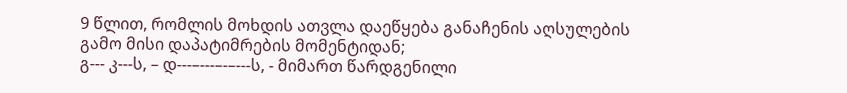9 წლით, რომლის მოხდის ათვლა დაეწყება განაჩენის აღსულების გამო მისი დაპატიმრების მომენტიდან;
გ--- კ---ს, – დ---–---–-–---ს, - მიმართ წარდგენილი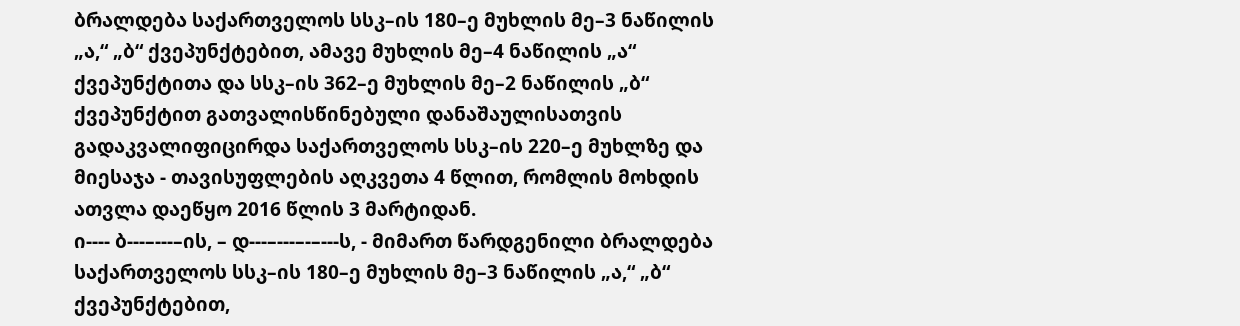ბრალდება საქართველოს სსკ–ის 180–ე მუხლის მე–3 ნაწილის „ა,“ „ბ“ ქვეპუნქტებით, ამავე მუხლის მე–4 ნაწილის „ა“ ქვეპუნქტითა და სსკ–ის 362–ე მუხლის მე–2 ნაწილის „ბ“ ქვეპუნქტით გათვალისწინებული დანაშაულისათვის გადაკვალიფიცირდა საქართველოს სსკ–ის 220–ე მუხლზე და მიესაჯა - თავისუფლების აღკვეთა 4 წლით, რომლის მოხდის ათვლა დაეწყო 2016 წლის 3 მარტიდან.
ი---- ბ---–---–ის, – დ---–---–-–---ს, - მიმართ წარდგენილი ბრალდება საქართველოს სსკ–ის 180–ე მუხლის მე–3 ნაწილის „ა,“ „ბ“ ქვეპუნქტებით,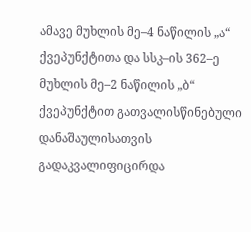ამავე მუხლის მე–4 ნაწილის „ა“ ქვეპუნქტითა და სსკ–ის 362–ე მუხლის მე–2 ნაწილის „ბ“ ქვეპუნქტით გათვალისწინებული დანაშაულისათვის გადაკვალიფიცირდა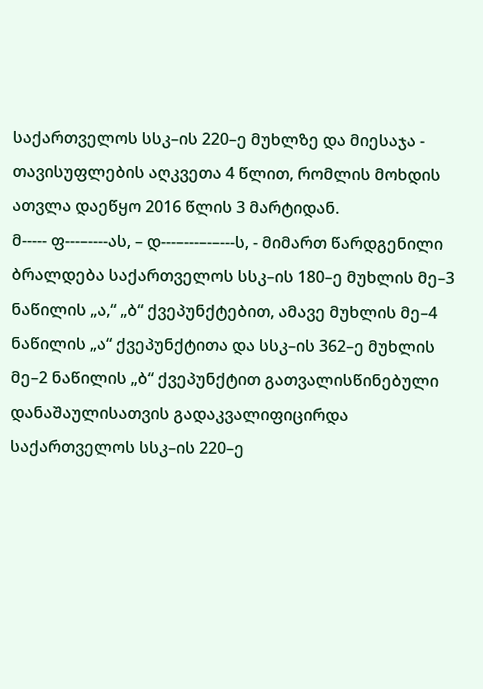საქართველოს სსკ–ის 220–ე მუხლზე და მიესაჯა - თავისუფლების აღკვეთა 4 წლით, რომლის მოხდის ათვლა დაეწყო 2016 წლის 3 მარტიდან.
მ----- ფ---–----ას, – დ---–---–-–---ს, - მიმართ წარდგენილი ბრალდება საქართველოს სსკ–ის 180–ე მუხლის მე–3 ნაწილის „ა,“ „ბ“ ქვეპუნქტებით, ამავე მუხლის მე–4 ნაწილის „ა“ ქვეპუნქტითა და სსკ–ის 362–ე მუხლის მე–2 ნაწილის „ბ“ ქვეპუნქტით გათვალისწინებული დანაშაულისათვის გადაკვალიფიცირდა საქართველოს სსკ–ის 220–ე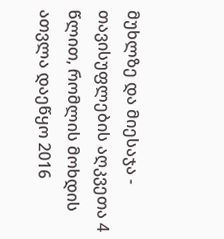მუხლზე და მიესაჯა - თავისუფლების აღკვეთა 4 წლით, რომლის მოხდის ათვლა დაეწყო 2016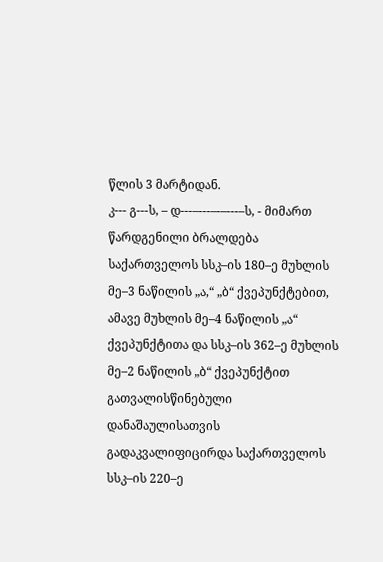წლის 3 მარტიდან.
კ--- გ---ს, – დ---–---–-–---–ს, - მიმართ წარდგენილი ბრალდება საქართველოს სსკ–ის 180–ე მუხლის მე–3 ნაწილის „ა,“ „ბ“ ქვეპუნქტებით, ამავე მუხლის მე–4 ნაწილის „ა“ ქვეპუნქტითა და სსკ–ის 362–ე მუხლის მე–2 ნაწილის „ბ“ ქვეპუნქტით გათვალისწინებული დანაშაულისათვის გადაკვალიფიცირდა საქართველოს სსკ–ის 220–ე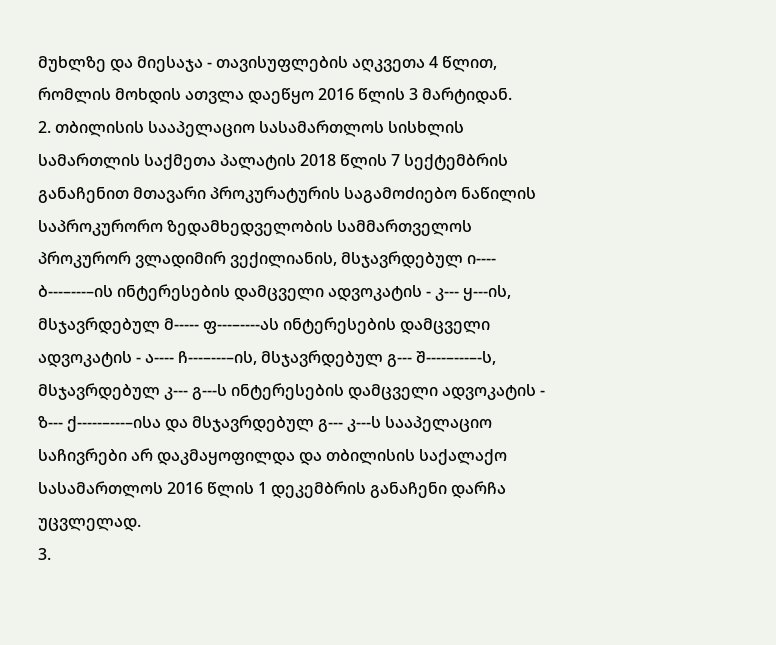მუხლზე და მიესაჯა - თავისუფლების აღკვეთა 4 წლით, რომლის მოხდის ათვლა დაეწყო 2016 წლის 3 მარტიდან.
2. თბილისის სააპელაციო სასამართლოს სისხლის სამართლის საქმეთა პალატის 2018 წლის 7 სექტემბრის განაჩენით მთავარი პროკურატურის საგამოძიებო ნაწილის საპროკურორო ზედამხედველობის სამმართველოს პროკურორ ვლადიმირ ვექილიანის, მსჯავრდებულ ი---- ბ---–---–ის ინტერესების დამცველი ადვოკატის - კ--- ყ---ის, მსჯავრდებულ მ----- ფ---–----ას ინტერესების დამცველი ადვოკატის - ა---- ჩ---–---–ის, მსჯავრდებულ გ--- შ----–---–-ს, მსჯავრდებულ კ--- გ---ს ინტერესების დამცველი ადვოკატის - ზ--- ქ-----–---–ისა და მსჯავრდებულ გ--- კ---ს სააპელაციო საჩივრები არ დაკმაყოფილდა და თბილისის საქალაქო სასამართლოს 2016 წლის 1 დეკემბრის განაჩენი დარჩა უცვლელად.
3.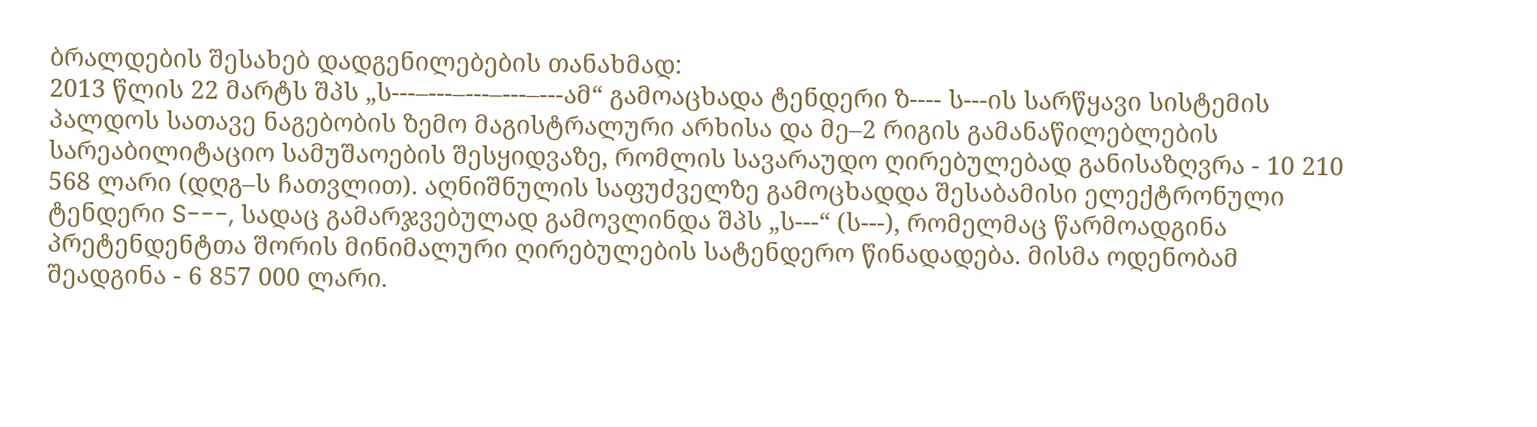ბრალდების შესახებ დადგენილებების თანახმად:
2013 წლის 22 მარტს შპს „ს---–---–---–---–---ამ“ გამოაცხადა ტენდერი ზ---- ს---ის სარწყავი სისტემის პალდოს სათავე ნაგებობის ზემო მაგისტრალური არხისა და მე–2 რიგის გამანაწილებლების სარეაბილიტაციო სამუშაოების შესყიდვაზე, რომლის სავარაუდო ღირებულებად განისაზღვრა - 10 210 568 ლარი (დღგ–ს ჩათვლით). აღნიშნულის საფუძველზე გამოცხადდა შესაბამისი ელექტრონული ტენდერი S---, სადაც გამარჯვებულად გამოვლინდა შპს „ს---“ (ს---), რომელმაც წარმოადგინა პრეტენდენტთა შორის მინიმალური ღირებულების სატენდერო წინადადება. მისმა ოდენობამ შეადგინა - 6 857 000 ლარი.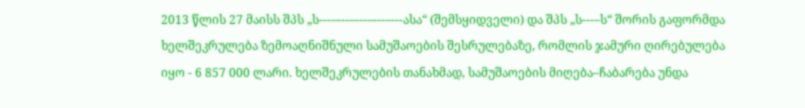2013 წლის 27 მაისს შპს „ს---–---–---–---–---ასა“ (შემსყიდველი) და შპს „ს---–ს“ შორის გაფორმდა ხელშეკრულება ზემოაღნიშნული სამუშაოების შესრულებაზე, რომლის ჯამური ღირებულება იყო - 6 857 000 ლარი. ხელშეკრულების თანახმად, სამუშაოების მიღება–ჩაბარება უნდა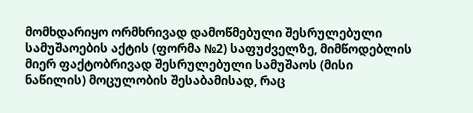მომხდარიყო ორმხრივად დამოწმებული შესრულებული სამუშაოების აქტის (ფორმა №2) საფუძველზე, მიმწოდებლის მიერ ფაქტობრივად შესრულებული სამუშაოს (მისი ნაწილის) მოცულობის შესაბამისად, რაც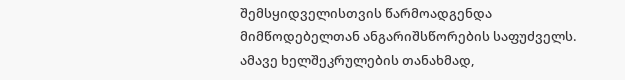შემსყიდველისთვის წარმოადგენდა მიმწოდებელთან ანგარიშსწორების საფუძველს. ამავე ხელშეკრულების თანახმად,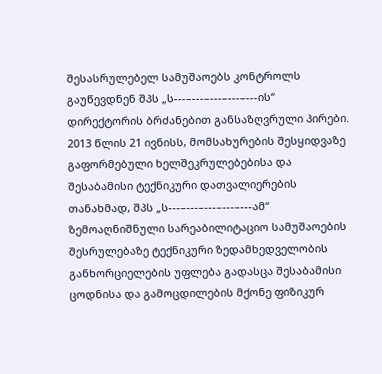შესასრულებელ სამუშაოებს კონტროლს გაუწევდნენ შპს „ს---–---–---–---–---ის“ დირექტორის ბრძანებით განსაზღვრული პირები.
2013 წლის 21 ივნისს, მომსახურების შესყიდვაზე გაფორმებული ხელშეკრულებებისა და შესაბამისი ტექნიკური დათვალიერების თანახმად, შპს „ს---–---–---–---–---ამ“ ზემოაღნიშნული სარეაბილიტაციო სამუშაოების შესრულებაზე ტექნიკური ზედამხედველობის განხორციელების უფლება გადასცა შესაბამისი ცოდნისა და გამოცდილების მქონე ფიზიკურ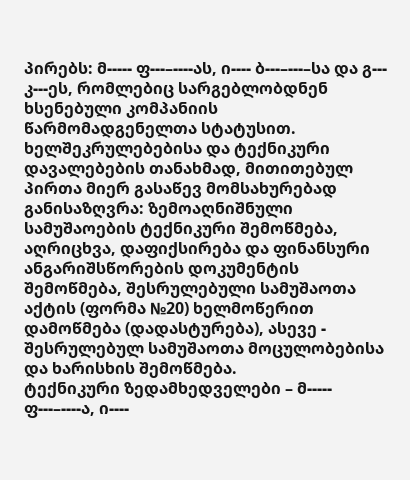პირებს: მ----- ფ---–----ას, ი---- ბ---–---–სა და გ--- კ---ეს, რომლებიც სარგებლობდნენ ხსენებული კომპანიის წარმომადგენელთა სტატუსით. ხელშეკრულებებისა და ტექნიკური დავალებების თანახმად, მითითებულ პირთა მიერ გასაწევ მომსახურებად განისაზღვრა: ზემოაღნიშნული სამუშაოების ტექნიკური შემოწმება, აღრიცხვა, დაფიქსირება და ფინანსური ანგარიშსწორების დოკუმენტის შემოწმება, შესრულებული სამუშაოთა აქტის (ფორმა №20) ხელმოწერით დამოწმება (დადასტურება), ასევე - შესრულებულ სამუშაოთა მოცულობებისა და ხარისხის შემოწმება.
ტექნიკური ზედამხედველები – მ----- ფ---–----ა, ი----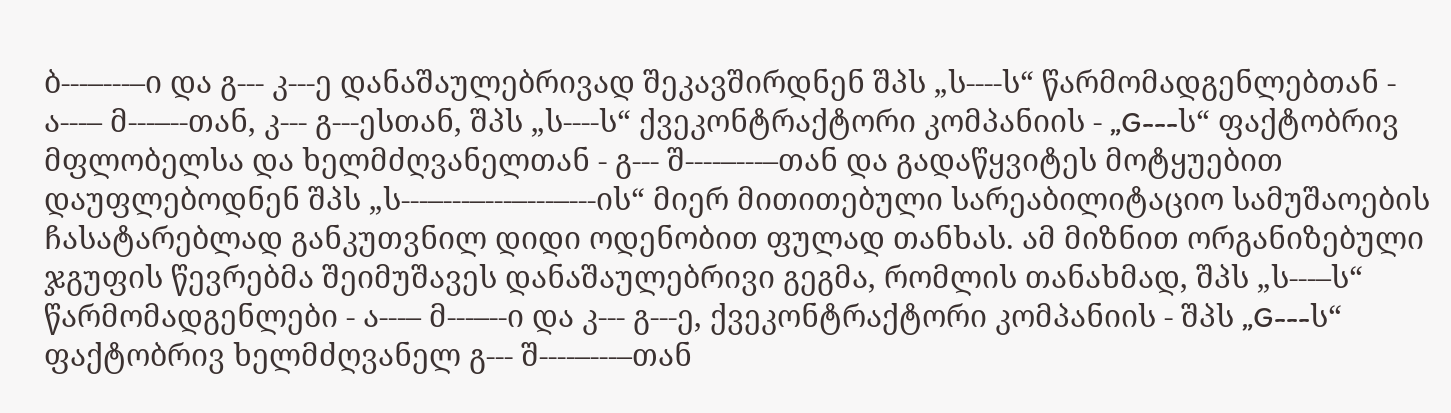ბ---–---–ი და გ--- კ---ე დანაშაულებრივად შეკავშირდნენ შპს „ს----ს“ წარმომადგენლებთან - ა---– მ---–--თან, კ--- გ---ესთან, შპს „ს----ს“ ქვეკონტრაქტორი კომპანიის - „G---ს“ ფაქტობრივ მფლობელსა და ხელმძღვანელთან - გ--- შ----–---–თან და გადაწყვიტეს მოტყუებით დაუფლებოდნენ შპს „ს---–---–---–---–---ის“ მიერ მითითებული სარეაბილიტაციო სამუშაოების ჩასატარებლად განკუთვნილ დიდი ოდენობით ფულად თანხას. ამ მიზნით ორგანიზებული ჯგუფის წევრებმა შეიმუშავეს დანაშაულებრივი გეგმა, რომლის თანახმად, შპს „ს---–ს“ წარმომადგენლები - ა---– მ---–--ი და კ--- გ---ე, ქვეკონტრაქტორი კომპანიის - შპს „G---ს“ ფაქტობრივ ხელმძღვანელ გ--- შ----–---–თან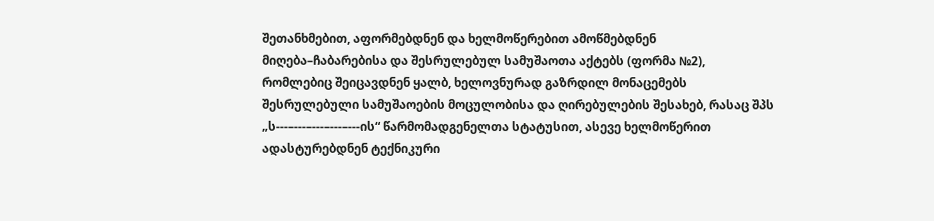შეთანხმებით, აფორმებდნენ და ხელმოწერებით ამოწმებდნენ მიღება–ჩაბარებისა და შესრულებულ სამუშაოთა აქტებს (ფორმა №2), რომლებიც შეიცავდნენ ყალბ, ხელოვნურად გაზრდილ მონაცემებს შესრულებული სამუშაოების მოცულობისა და ღირებულების შესახებ, რასაც შპს „ს---–---–---–---–---ის“ წარმომადგენელთა სტატუსით, ასევე ხელმოწერით ადასტურებდნენ ტექნიკური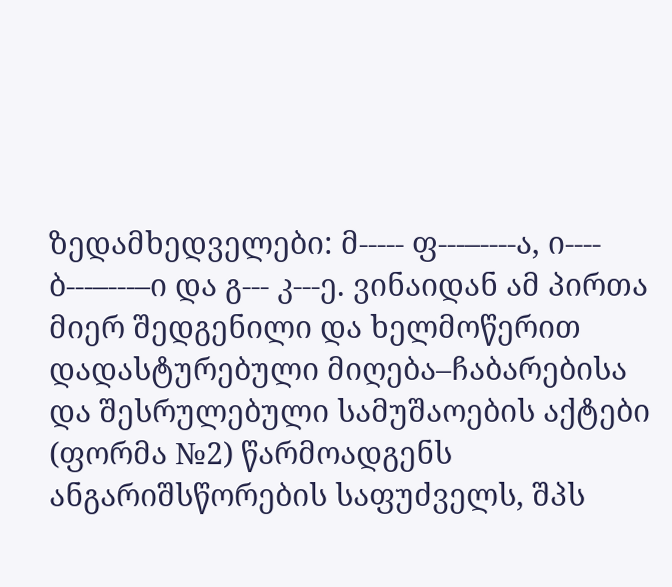ზედამხედველები: მ----- ფ---–----ა, ი---- ბ---–---–ი და გ--- კ---ე. ვინაიდან ამ პირთა მიერ შედგენილი და ხელმოწერით დადასტურებული მიღება–ჩაბარებისა და შესრულებული სამუშაოების აქტები (ფორმა №2) წარმოადგენს ანგარიშსწორების საფუძველს, შპს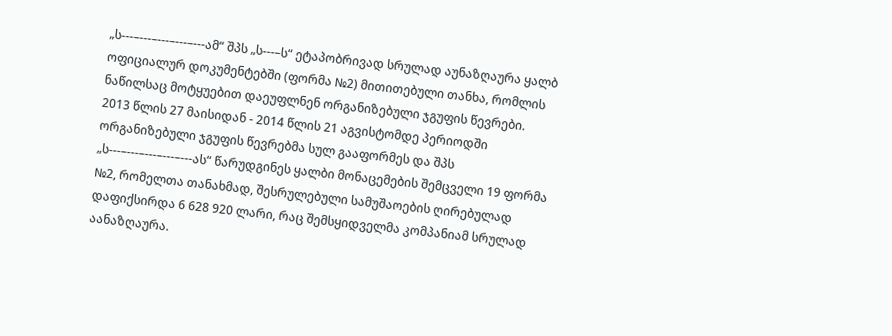„ს---–---–---–---–---ამ“ შპს „ს---–ს“ ეტაპობრივად სრულად აუნაზღაურა ყალბ ოფიციალურ დოკუმენტებში (ფორმა №2) მითითებული თანხა, რომლის ნაწილსაც მოტყუებით დაეუფლნენ ორგანიზებული ჯგუფის წევრები.
2013 წლის 27 მაისიდან - 2014 წლის 21 აგვისტომდე პერიოდში ორგანიზებული ჯგუფის წევრებმა სულ გააფორმეს და შპს „ს---–---–---–---–---ას“ წარუდგინეს ყალბი მონაცემების შემცველი 19 ფორმა №2, რომელთა თანახმად, შესრულებული სამუშაოების ღირებულად დაფიქსირდა 6 628 920 ლარი, რაც შემსყიდველმა კომპანიამ სრულად აანაზღაურა.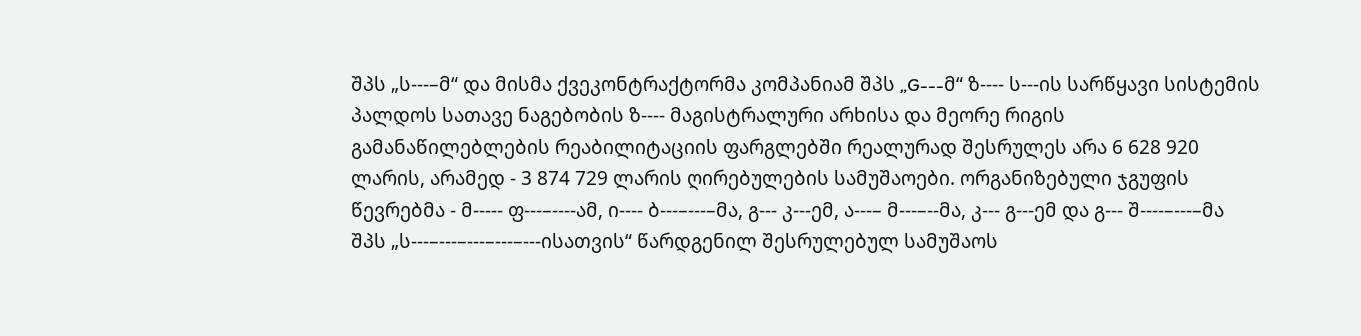შპს „ს---–მ“ და მისმა ქვეკონტრაქტორმა კომპანიამ შპს „G---მ“ ზ---- ს---ის სარწყავი სისტემის პალდოს სათავე ნაგებობის ზ---- მაგისტრალური არხისა და მეორე რიგის გამანაწილებლების რეაბილიტაციის ფარგლებში რეალურად შესრულეს არა 6 628 920 ლარის, არამედ - 3 874 729 ლარის ღირებულების სამუშაოები. ორგანიზებული ჯგუფის წევრებმა - მ----- ფ---–----ამ, ი---- ბ---–---–მა, გ--- კ---ემ, ა---– მ---–--მა, კ--- გ---ემ და გ--- შ----–---–მა შპს „ს---–---–---–---–---ისათვის“ წარდგენილ შესრულებულ სამუშაოს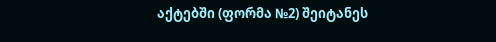აქტებში (ფორმა №2) შეიტანეს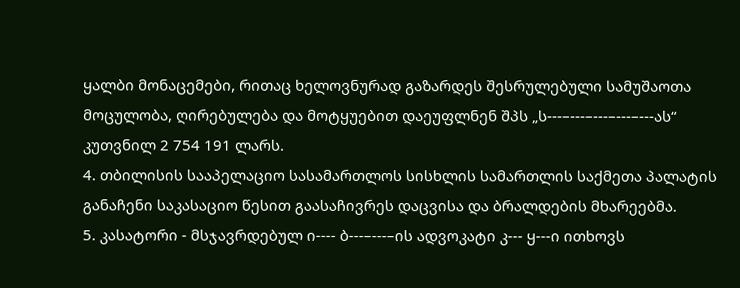ყალბი მონაცემები, რითაც ხელოვნურად გაზარდეს შესრულებული სამუშაოთა მოცულობა, ღირებულება და მოტყუებით დაეუფლნენ შპს „ს---–---–---–---–---ას“ კუთვნილ 2 754 191 ლარს.
4. თბილისის სააპელაციო სასამართლოს სისხლის სამართლის საქმეთა პალატის განაჩენი საკასაციო წესით გაასაჩივრეს დაცვისა და ბრალდების მხარეებმა.
5. კასატორი - მსჯავრდებულ ი---- ბ---–---–ის ადვოკატი კ--- ყ---ი ითხოვს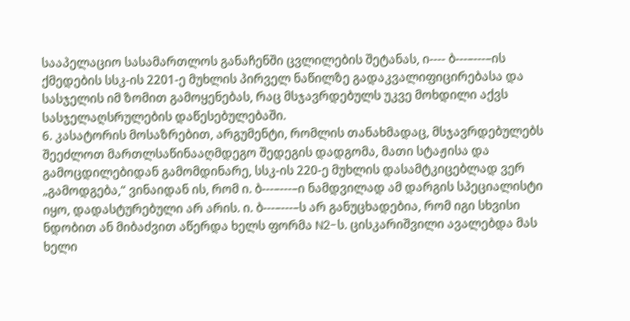სააპელაციო სასამართლოს განაჩენში ცვლილების შეტანას, ი---- ბ---–---–ის ქმედების სსკ-ის 2201-ე მუხლის პირველ ნაწილზე გადაკვალიფიცირებასა და სასჯელის იმ ზომით გამოყენებას, რაც მსჯავრდებულს უკვე მოხდილი აქვს სასჯელაღსრულების დაწესებულებაში.
6. კასატორის მოსაზრებით, არგუმენტი, რომლის თანახმადაც, მსჯავრდებულებს შეეძლოთ მართლსაწინააღმდეგო შედეგის დადგომა, მათი სტაჟისა და გამოცდილებიდან გამომდინარე, სსკ-ის 220-ე მუხლის დასამტკიცებლად ვერ „გამოდგება,“ ვინაიდან ის, რომ ი. ბ---–---–ი ნამდვილად ამ დარგის სპეციალისტი იყო, დადასტურებული არ არის. ი. ბ---–---–ს არ განუცხადებია, რომ იგი სხვისი ნდობით ან მიბაძვით აწერდა ხელს ფორმა N2-ს. ცისკარიშვილი ავალებდა მას ხელი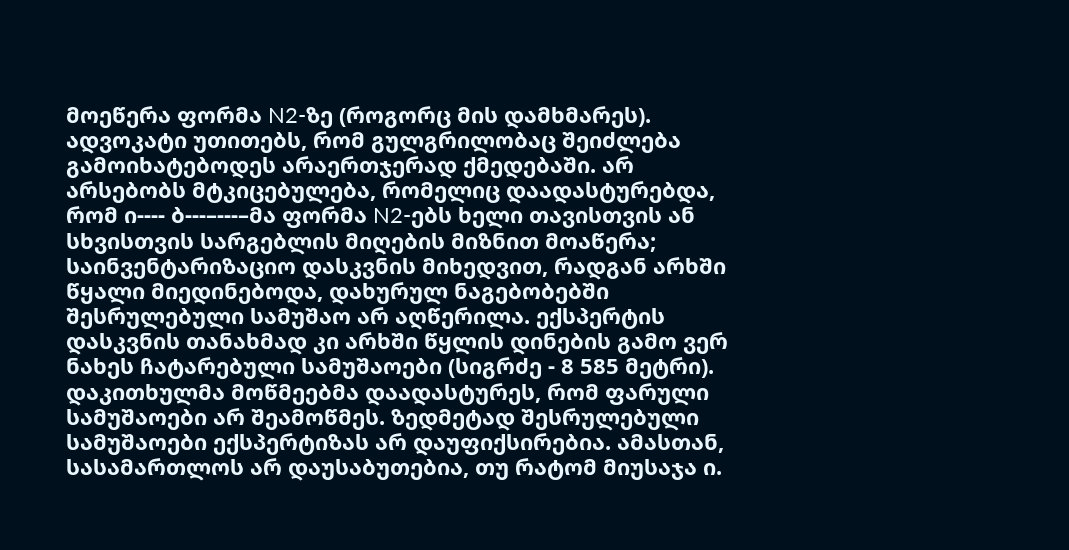მოეწერა ფორმა N2-ზე (როგორც მის დამხმარეს). ადვოკატი უთითებს, რომ გულგრილობაც შეიძლება გამოიხატებოდეს არაერთჯერად ქმედებაში. არ არსებობს მტკიცებულება, რომელიც დაადასტურებდა, რომ ი---- ბ---–---–მა ფორმა N2-ებს ხელი თავისთვის ან სხვისთვის სარგებლის მიღების მიზნით მოაწერა; საინვენტარიზაციო დასკვნის მიხედვით, რადგან არხში წყალი მიედინებოდა, დახურულ ნაგებობებში შესრულებული სამუშაო არ აღწერილა. ექსპერტის დასკვნის თანახმად კი არხში წყლის დინების გამო ვერ ნახეს ჩატარებული სამუშაოები (სიგრძე - 8 585 მეტრი). დაკითხულმა მოწმეებმა დაადასტურეს, რომ ფარული სამუშაოები არ შეამოწმეს. ზედმეტად შესრულებული სამუშაოები ექსპერტიზას არ დაუფიქსირებია. ამასთან, სასამართლოს არ დაუსაბუთებია, თუ რატომ მიუსაჯა ი.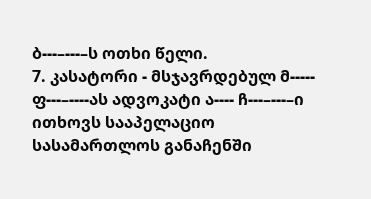ბ---–---–ს ოთხი წელი.
7. კასატორი - მსჯავრდებულ მ----- ფ---–----ას ადვოკატი ა---- ჩ---–---–ი ითხოვს სააპელაციო სასამართლოს განაჩენში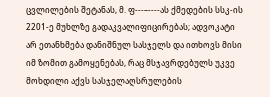ცვლილების შეტანას, მ. ფ---–----ას ქმედების სსკ-ის 2201-ე მუხლზე გადაკვალიფიცირებას; ადვოკატი არ ეთანხმება დანიშნულ სასჯელს და ითხოვს მისი იმ ზომით გამოყენებას, რაც მსჯავრდებულს უკვე მოხდილი აქვს სასჯელაღსრულების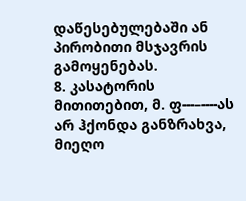დაწესებულებაში ან პირობითი მსჯავრის გამოყენებას.
8. კასატორის მითითებით, მ. ფ---–----ას არ ჰქონდა განზრახვა, მიეღო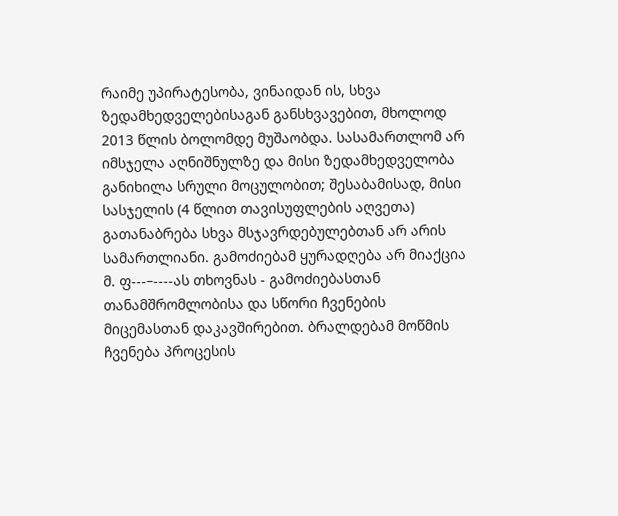რაიმე უპირატესობა, ვინაიდან ის, სხვა ზედამხედველებისაგან განსხვავებით, მხოლოდ 2013 წლის ბოლომდე მუშაობდა. სასამართლომ არ იმსჯელა აღნიშნულზე და მისი ზედამხედველობა განიხილა სრული მოცულობით; შესაბამისად, მისი სასჯელის (4 წლით თავისუფლების აღვეთა) გათანაბრება სხვა მსჯავრდებულებთან არ არის სამართლიანი. გამოძიებამ ყურადღება არ მიაქცია მ. ფ---–----ას თხოვნას - გამოძიებასთან თანამშრომლობისა და სწორი ჩვენების მიცემასთან დაკავშირებით. ბრალდებამ მოწმის ჩვენება პროცესის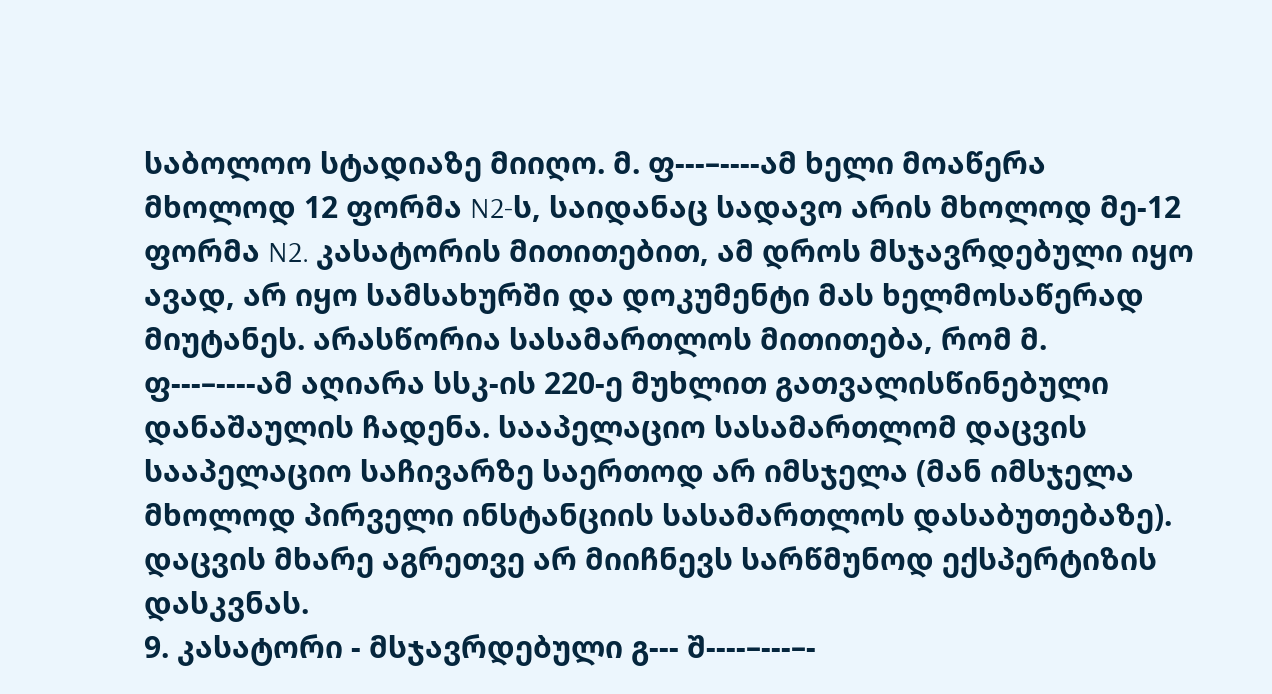საბოლოო სტადიაზე მიიღო. მ. ფ---–----ამ ხელი მოაწერა მხოლოდ 12 ფორმა N2-ს, საიდანაც სადავო არის მხოლოდ მე-12 ფორმა N2. კასატორის მითითებით, ამ დროს მსჯავრდებული იყო ავად, არ იყო სამსახურში და დოკუმენტი მას ხელმოსაწერად მიუტანეს. არასწორია სასამართლოს მითითება, რომ მ. ფ---–----ამ აღიარა სსკ-ის 220-ე მუხლით გათვალისწინებული დანაშაულის ჩადენა. სააპელაციო სასამართლომ დაცვის სააპელაციო საჩივარზე საერთოდ არ იმსჯელა (მან იმსჯელა მხოლოდ პირველი ინსტანციის სასამართლოს დასაბუთებაზე). დაცვის მხარე აგრეთვე არ მიიჩნევს სარწმუნოდ ექსპერტიზის დასკვნას.
9. კასატორი - მსჯავრდებული გ--- შ----–---–-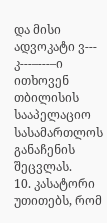და მისი ადვოკატი ვ--- კ---–---–ი ითხოვენ თბილისის სააპელაციო სასამართლოს განაჩენის შეცვლას.
10. კასატორი უთითებს, რომ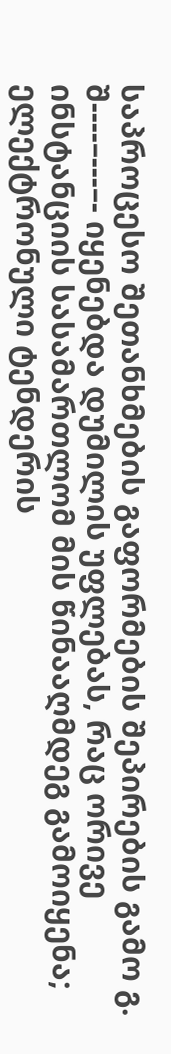საპროცესო შეთანხმების გაფორმების შეპირების გამო გ. შ----–---–- იყენებდა დუმილის უფლებას, რაც ორივე ინსტანციის სასამართლომ მის წინააღმდეგ გამოიყენა; ელექტრონული ტენდერის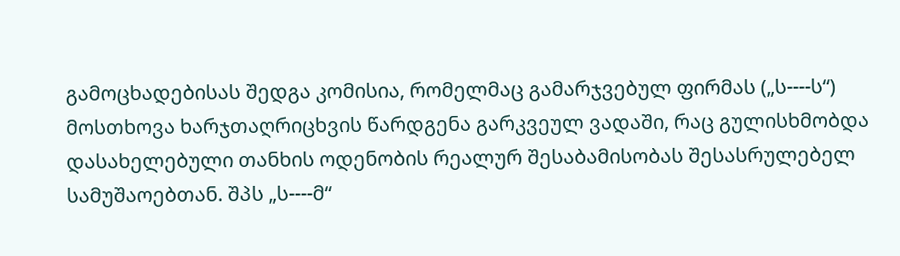გამოცხადებისას შედგა კომისია, რომელმაც გამარჯვებულ ფირმას („ს----ს“) მოსთხოვა ხარჯთაღრიცხვის წარდგენა გარკვეულ ვადაში, რაც გულისხმობდა დასახელებული თანხის ოდენობის რეალურ შესაბამისობას შესასრულებელ სამუშაოებთან. შპს „ს----მ“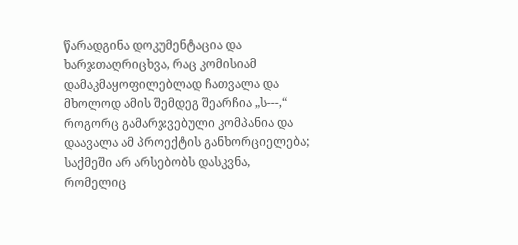წარადგინა დოკუმენტაცია და ხარჯთაღრიცხვა, რაც კომისიამ დამაკმაყოფილებლად ჩათვალა და მხოლოდ ამის შემდეგ შეარჩია „ს---,“ როგორც გამარჯვებული კომპანია და დაავალა ამ პროექტის განხორციელება; საქმეში არ არსებობს დასკვნა, რომელიც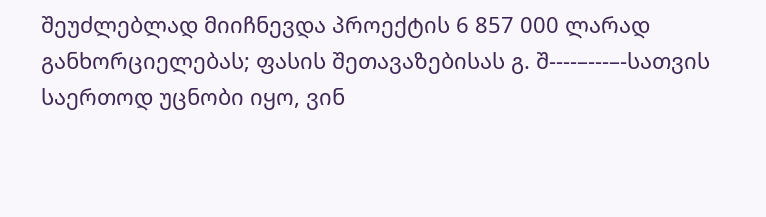შეუძლებლად მიიჩნევდა პროექტის 6 857 000 ლარად განხორციელებას; ფასის შეთავაზებისას გ. შ----–---–-სათვის საერთოდ უცნობი იყო, ვინ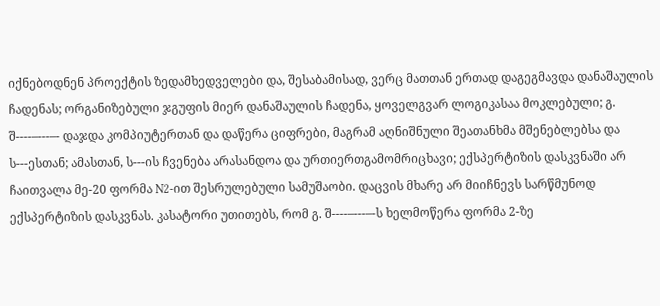იქნებოდნენ პროექტის ზედამხედველები და, შესაბამისად, ვერც მათთან ერთად დაგეგმავდა დანაშაულის ჩადენას; ორგანიზებული ჯგუფის მიერ დანაშაულის ჩადენა, ყოველგვარ ლოგიკასაა მოკლებული; გ. შ----–---–- დაჯდა კომპიუტერთან და დაწერა ციფრები, მაგრამ აღნიშნული შეათანხმა მშენებლებსა და ს---ესთან; ამასთან, ს---ის ჩვენება არასანდოა და ურთიერთგამომრიცხავი; ექსპერტიზის დასკვნაში არ ჩაითვალა მე-20 ფორმა N2-ით შესრულებული სამუშაობი. დაცვის მხარე არ მიიჩნევს სარწმუნოდ ექსპერტიზის დასკვნას. კასატორი უთითებს, რომ გ. შ----–---–-ს ხელმოწერა ფორმა 2-ზე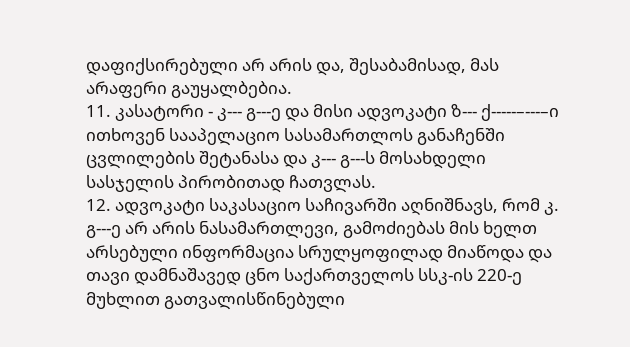დაფიქსირებული არ არის და, შესაბამისად, მას არაფერი გაუყალბებია.
11. კასატორი - კ--- გ---ე და მისი ადვოკატი ზ--- ქ-----–---–ი ითხოვენ სააპელაციო სასამართლოს განაჩენში ცვლილების შეტანასა და კ--- გ---ს მოსახდელი სასჯელის პირობითად ჩათვლას.
12. ადვოკატი საკასაციო საჩივარში აღნიშნავს, რომ კ. გ---ე არ არის ნასამართლევი, გამოძიებას მის ხელთ არსებული ინფორმაცია სრულყოფილად მიაწოდა და თავი დამნაშავედ ცნო საქართველოს სსკ-ის 220-ე მუხლით გათვალისწინებული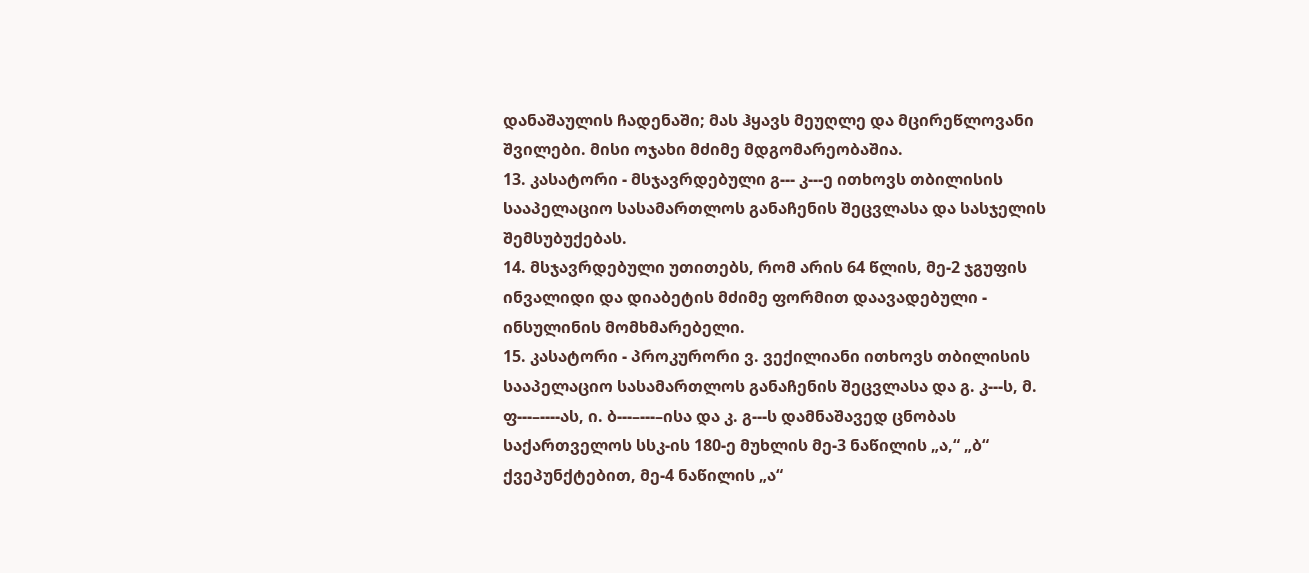დანაშაულის ჩადენაში; მას ჰყავს მეუღლე და მცირეწლოვანი შვილები. მისი ოჯახი მძიმე მდგომარეობაშია.
13. კასატორი - მსჯავრდებული გ--- კ---ე ითხოვს თბილისის სააპელაციო სასამართლოს განაჩენის შეცვლასა და სასჯელის შემსუბუქებას.
14. მსჯავრდებული უთითებს, რომ არის 64 წლის, მე-2 ჯგუფის ინვალიდი და დიაბეტის მძიმე ფორმით დაავადებული - ინსულინის მომხმარებელი.
15. კასატორი - პროკურორი ვ. ვექილიანი ითხოვს თბილისის სააპელაციო სასამართლოს განაჩენის შეცვლასა და გ. კ---ს, მ. ფ---–----ას, ი. ბ---–---–ისა და კ. გ---ს დამნაშავედ ცნობას საქართველოს სსკ-ის 180-ე მუხლის მე-3 ნაწილის „ა,“ „ბ“ ქვეპუნქტებით, მე-4 ნაწილის „ა“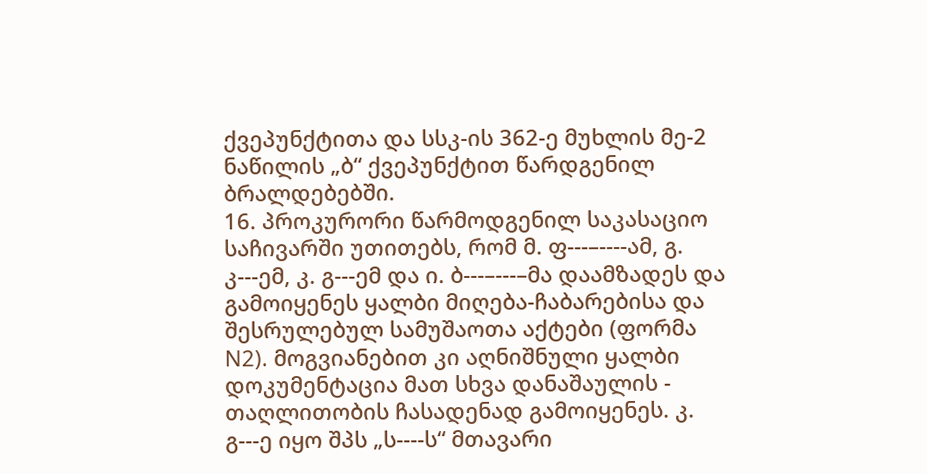ქვეპუნქტითა და სსკ-ის 362-ე მუხლის მე-2 ნაწილის „ბ“ ქვეპუნქტით წარდგენილ ბრალდებებში.
16. პროკურორი წარმოდგენილ საკასაციო საჩივარში უთითებს, რომ მ. ფ---–----ამ, გ. კ---ემ, კ. გ---ემ და ი. ბ---–---–მა დაამზადეს და გამოიყენეს ყალბი მიღება-ჩაბარებისა და შესრულებულ სამუშაოთა აქტები (ფორმა N2). მოგვიანებით კი აღნიშნული ყალბი დოკუმენტაცია მათ სხვა დანაშაულის - თაღლითობის ჩასადენად გამოიყენეს. კ. გ---ე იყო შპს „ს----ს“ მთავარი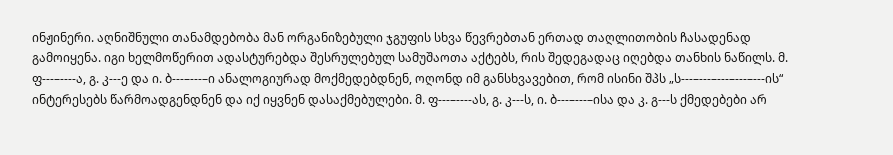ინჟინერი. აღნიშნული თანამდებობა მან ორგანიზებული ჯგუფის სხვა წევრებთან ერთად თაღლითობის ჩასადენად გამოიყენა. იგი ხელმოწერით ადასტურებდა შესრულებულ სამუშაოთა აქტებს, რის შედეგადაც იღებდა თანხის ნაწილს. მ. ფ---–----ა, გ. კ---ე და ი. ბ---–---–ი ანალოგიურად მოქმედებდნენ, ოღონდ იმ განსხვავებით, რომ ისინი შპს „ს---–---–---–---–---ის“ ინტერესებს წარმოადგენდნენ და იქ იყვნენ დასაქმებულები. მ. ფ---–----ას, გ. კ---ს, ი. ბ---–---–ისა და კ. გ---ს ქმედებები არ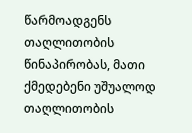წარმოადგენს თაღლითობის წინაპირობას, მათი ქმედებენი უშუალოდ თაღლითობის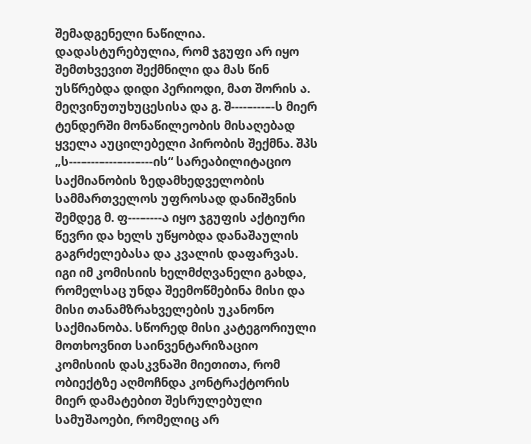შემადგენელი ნაწილია. დადასტურებულია, რომ ჯგუფი არ იყო შემთხვევით შექმნილი და მას წინ უსწრებდა დიდი პერიოდი, მათ შორის ა. მეღვინუთუხუცესისა და გ. შ----–---–-ს მიერ ტენდერში მონაწილეობის მისაღებად ყველა აუცილებელი პირობის შექმნა. შპს „ს---–---–---–---–---ის“ სარეაბილიტაციო საქმიანობის ზედამხედველობის სამმართველოს უფროსად დანიშვნის შემდეგ მ. ფ---–----ა იყო ჯგუფის აქტიური წევრი და ხელს უწყობდა დანაშაულის გაგრძელებასა და კვალის დაფარვას. იგი იმ კომისიის ხელმძღვანელი გახდა, რომელსაც უნდა შეემოწმებინა მისი და მისი თანამზრახველების უკანონო საქმიანობა. სწორედ მისი კატეგორიული მოთხოვნით საინვენტარიზაციო კომისიის დასკვნაში მიეთითა, რომ ობიექტზე აღმოჩნდა კონტრაქტორის მიერ დამატებით შესრულებული სამუშაოები, რომელიც არ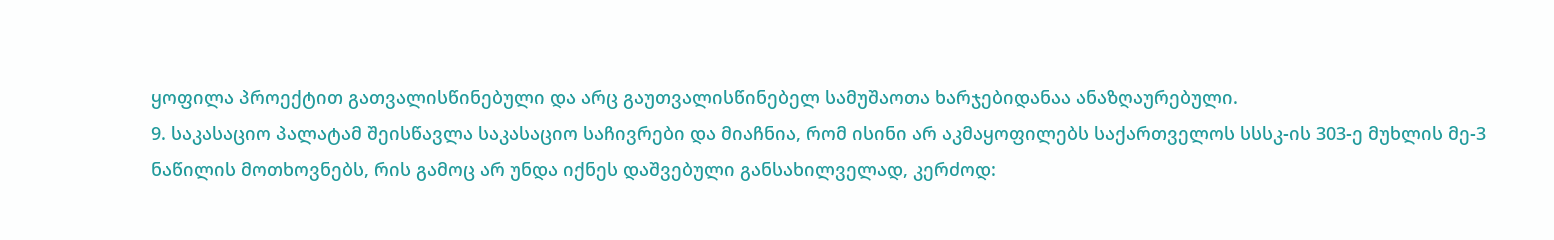ყოფილა პროექტით გათვალისწინებული და არც გაუთვალისწინებელ სამუშაოთა ხარჯებიდანაა ანაზღაურებული.
9. საკასაციო პალატამ შეისწავლა საკასაციო საჩივრები და მიაჩნია, რომ ისინი არ აკმაყოფილებს საქართველოს სსსკ-ის 303-ე მუხლის მე-3 ნაწილის მოთხოვნებს, რის გამოც არ უნდა იქნეს დაშვებული განსახილველად, კერძოდ: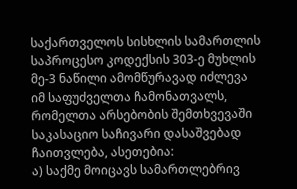საქართველოს სისხლის სამართლის საპროცესო კოდექსის 303-ე მუხლის მე-3 ნაწილი ამომწურავად იძლევა იმ საფუძველთა ჩამონათვალს, რომელთა არსებობის შემთხვევაში საკასაციო საჩივარი დასაშვებად ჩაითვლება, ასეთებია:
ა) საქმე მოიცავს სამართლებრივ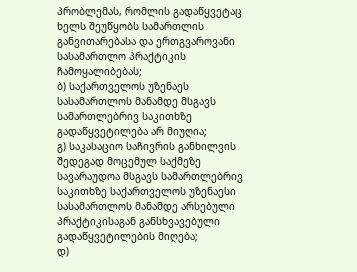პრობლემას, რომლის გადაწყვეტაც ხელს შეუწყობს სამართლის განვითარებასა და ერთგვაროვანი სასამართლო პრაქტიკის ჩამოყალიბებას;
ბ) საქართველოს უზენაეს სასამართლოს მანამდე მსგავს სამართლებრივ საკითხზე გადაწყვეტილება არ მიუღია;
გ) საკასაციო საჩივრის განხილვის შედეგად მოცემულ საქმეზე სავარაუდოა მსგავს სამართლებრივ საკითხზე საქართველოს უზენაესი სასამართლოს მანამდე არსებული პრაქტიკისაგან განსხვავებული გადაწყვეტილების მიღება;
დ)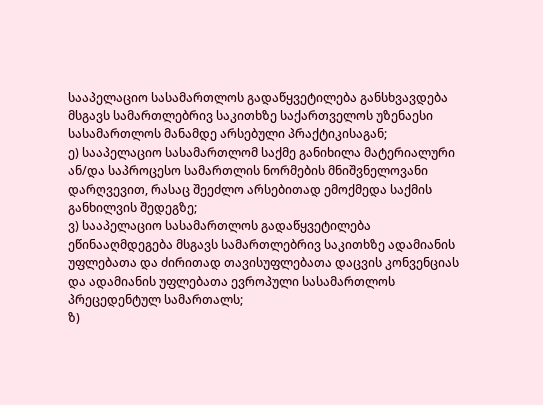სააპელაციო სასამართლოს გადაწყვეტილება განსხვავდება მსგავს სამართლებრივ საკითხზე საქართველოს უზენაესი სასამართლოს მანამდე არსებული პრაქტიკისაგან;
ე) სააპელაციო სასამართლომ საქმე განიხილა მატერიალური ან/და საპროცესო სამართლის ნორმების მნიშვნელოვანი დარღვევით, რასაც შეეძლო არსებითად ემოქმედა საქმის განხილვის შედეგზე;
ვ) სააპელაციო სასამართლოს გადაწყვეტილება ეწინააღმდეგება მსგავს სამართლებრივ საკითხზე ადამიანის უფლებათა და ძირითად თავისუფლებათა დაცვის კონვენციას და ადამიანის უფლებათა ევროპული სასამართლოს პრეცედენტულ სამართალს;
ზ)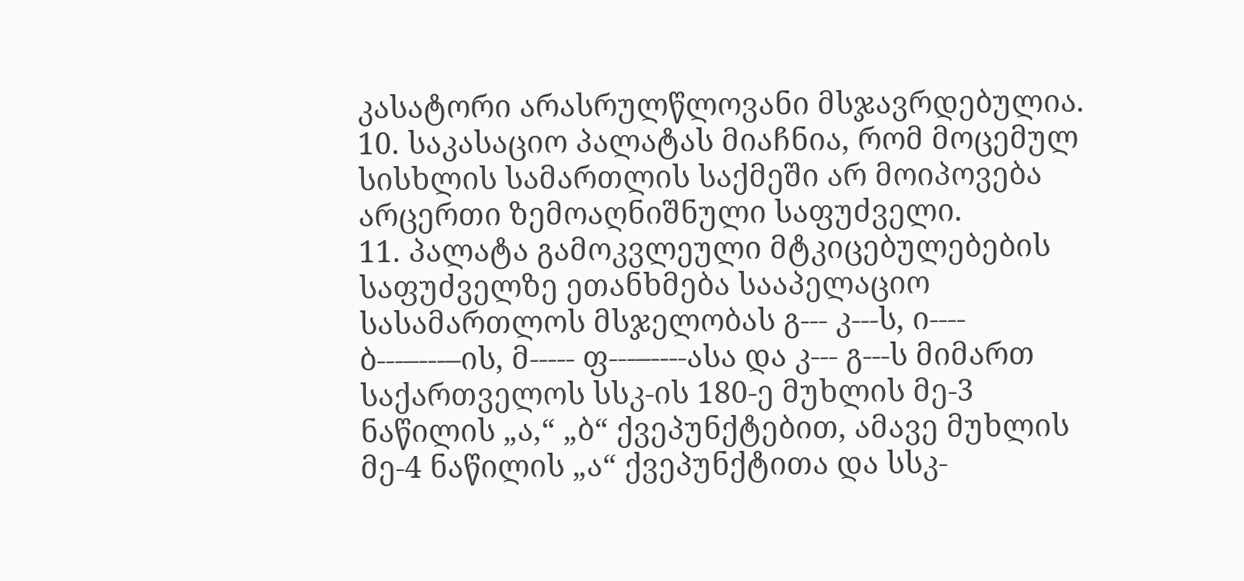კასატორი არასრულწლოვანი მსჯავრდებულია.
10. საკასაციო პალატას მიაჩნია, რომ მოცემულ სისხლის სამართლის საქმეში არ მოიპოვება არცერთი ზემოაღნიშნული საფუძველი.
11. პალატა გამოკვლეული მტკიცებულებების საფუძველზე ეთანხმება სააპელაციო სასამართლოს მსჯელობას გ--- კ---ს, ი---- ბ---–---–ის, მ----- ფ---–----ასა და კ--- გ---ს მიმართ საქართველოს სსკ-ის 180-ე მუხლის მე-3 ნაწილის „ა,“ „ბ“ ქვეპუნქტებით, ამავე მუხლის მე-4 ნაწილის „ა“ ქვეპუნქტითა და სსკ-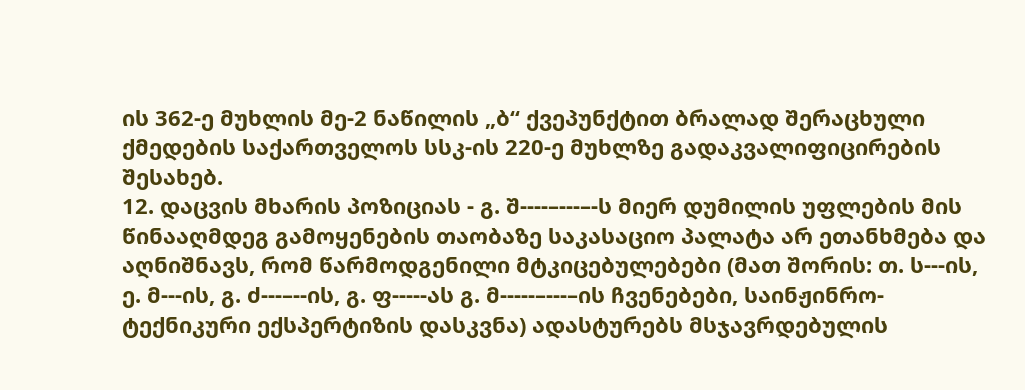ის 362-ე მუხლის მე-2 ნაწილის „ბ“ ქვეპუნქტით ბრალად შერაცხული ქმედების საქართველოს სსკ-ის 220-ე მუხლზე გადაკვალიფიცირების შესახებ.
12. დაცვის მხარის პოზიციას - გ. შ----–---–-ს მიერ დუმილის უფლების მის წინააღმდეგ გამოყენების თაობაზე საკასაციო პალატა არ ეთანხმება და აღნიშნავს, რომ წარმოდგენილი მტკიცებულებები (მათ შორის: თ. ს---ის, ე. მ---ის, გ. ძ---–--ის, გ. ფ-----ას გ. მ-----–---–ის ჩვენებები, საინჟინრო-ტექნიკური ექსპერტიზის დასკვნა) ადასტურებს მსჯავრდებულის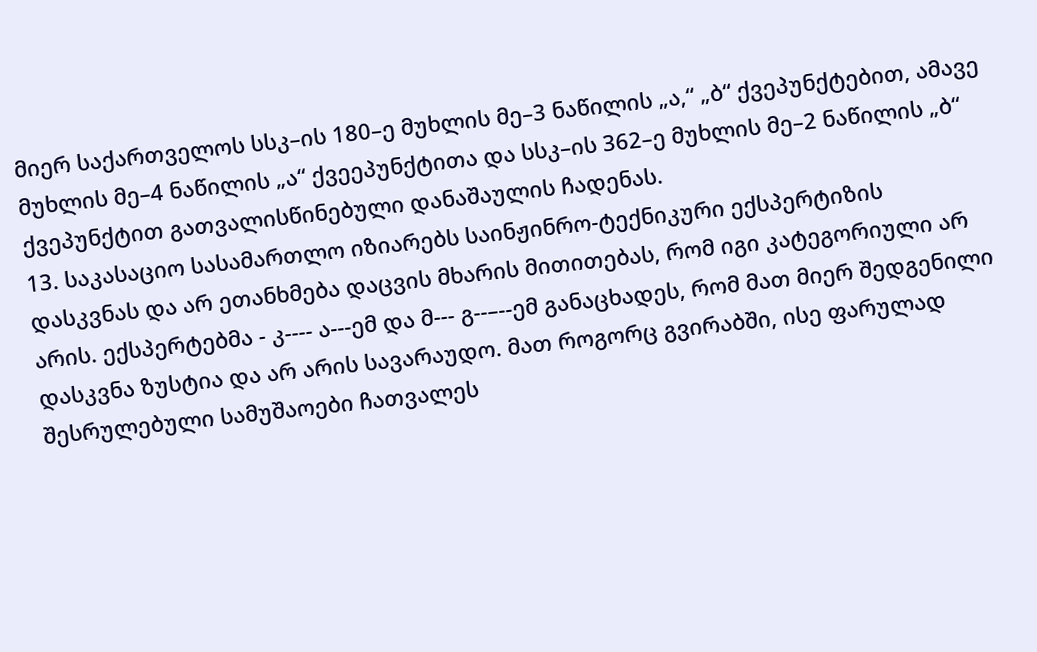მიერ საქართველოს სსკ–ის 180–ე მუხლის მე–3 ნაწილის „ა,“ „ბ“ ქვეპუნქტებით, ამავე მუხლის მე–4 ნაწილის „ა“ ქვეეპუნქტითა და სსკ–ის 362–ე მუხლის მე–2 ნაწილის „ბ“ ქვეპუნქტით გათვალისწინებული დანაშაულის ჩადენას.
13. საკასაციო სასამართლო იზიარებს საინჟინრო-ტექნიკური ექსპერტიზის დასკვნას და არ ეთანხმება დაცვის მხარის მითითებას, რომ იგი კატეგორიული არ არის. ექსპერტებმა - კ---- ა---ემ და მ--- გ--–--ემ განაცხადეს, რომ მათ მიერ შედგენილი დასკვნა ზუსტია და არ არის სავარაუდო. მათ როგორც გვირაბში, ისე ფარულად შესრულებული სამუშაოები ჩათვალეს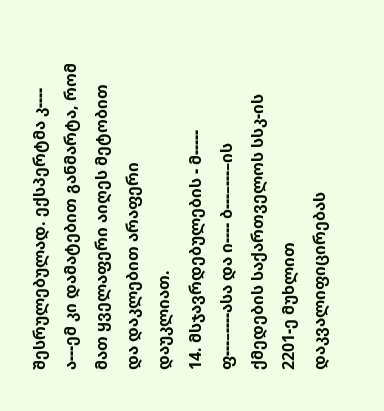შესრულებულად. ექსპერტმა კ---- ა---ემ კი დამატებით განმარტა, რომ მათ ყველაფერი აიღეს მეტობით და დაკლებით არაფერი დაუკლიათ.
14. მსჯავრდებულების - მ----- ფ---–----ასა და ი---- ბ---–---–ის ქმედების საქართველოს სსკ-ის 2201-ე მუხლით დაკვალიფიცირებას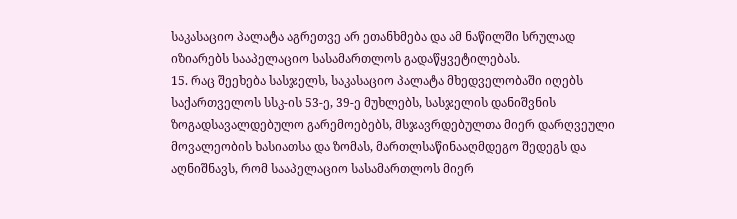საკასაციო პალატა აგრეთვე არ ეთანხმება და ამ ნაწილში სრულად იზიარებს სააპელაციო სასამართლოს გადაწყვეტილებას.
15. რაც შეეხება სასჯელს, საკასაციო პალატა მხედველობაში იღებს საქართველოს სსკ-ის 53-ე, 39-ე მუხლებს, სასჯელის დანიშვნის ზოგადსავალდებულო გარემოებებს, მსჯავრდებულთა მიერ დარღვეული მოვალეობის ხასიათსა და ზომას, მართლსაწინააღმდეგო შედეგს და აღნიშნავს, რომ სააპელაციო სასამართლოს მიერ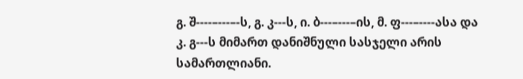გ. შ----–---–-ს, გ. კ---ს, ი. ბ---–---–ის, მ. ფ---–----ასა და კ. გ---ს მიმართ დანიშნული სასჯელი არის სამართლიანი.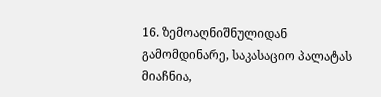16. ზემოაღნიშნულიდან გამომდინარე, საკასაციო პალატას მიაჩნია,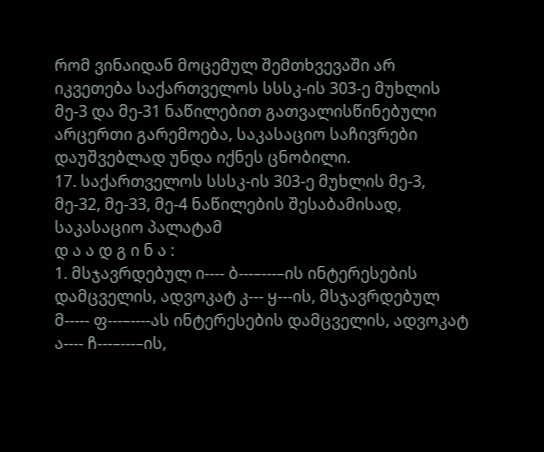რომ ვინაიდან მოცემულ შემთხვევაში არ იკვეთება საქართველოს სსსკ-ის 303-ე მუხლის მე-3 და მე-31 ნაწილებით გათვალისწინებული არცერთი გარემოება, საკასაციო საჩივრები დაუშვებლად უნდა იქნეს ცნობილი.
17. საქართველოს სსსკ-ის 303-ე მუხლის მე-3, მე-32, მე-33, მე-4 ნაწილების შესაბამისად, საკასაციო პალატამ
დ ა ა დ გ ი ნ ა :
1. მსჯავრდებულ ი---- ბ---–---–ის ინტერესების დამცველის, ადვოკატ კ--- ყ---ის, მსჯავრდებულ მ----- ფ---–----ას ინტერესების დამცველის, ადვოკატ ა---- ჩ---–---–ის,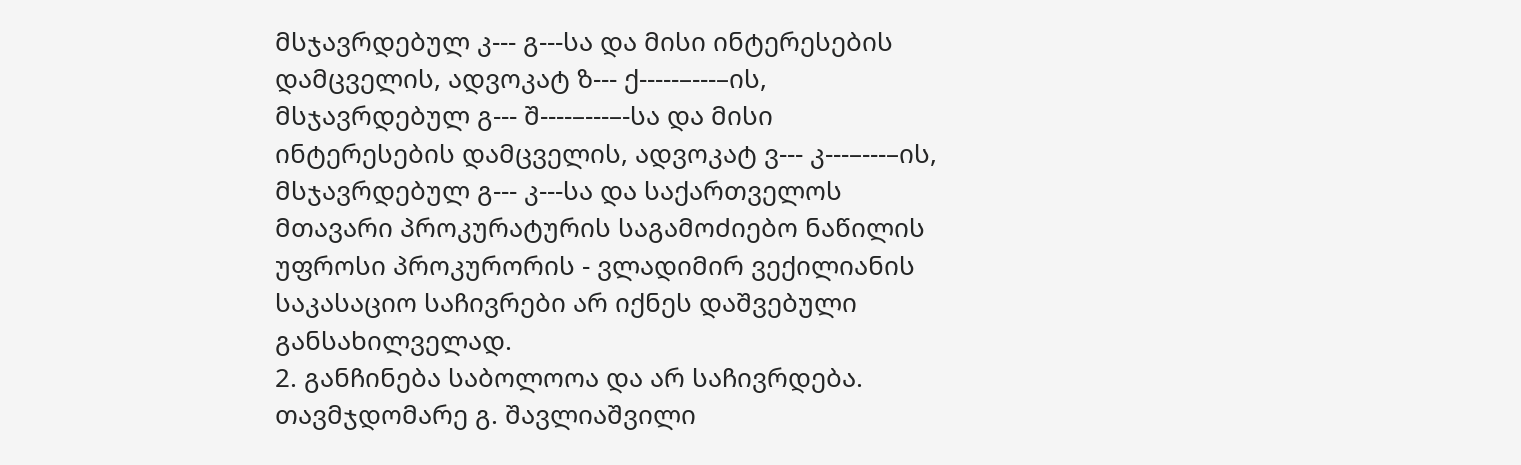მსჯავრდებულ კ--- გ---სა და მისი ინტერესების დამცველის, ადვოკატ ზ--- ქ-----–---–ის, მსჯავრდებულ გ--- შ----–---–-სა და მისი ინტერესების დამცველის, ადვოკატ ვ--- კ---–---–ის, მსჯავრდებულ გ--- კ---სა და საქართველოს მთავარი პროკურატურის საგამოძიებო ნაწილის უფროსი პროკურორის - ვლადიმირ ვექილიანის საკასაციო საჩივრები არ იქნეს დაშვებული განსახილველად.
2. განჩინება საბოლოოა და არ საჩივრდება.
თავმჯდომარე გ. შავლიაშვილი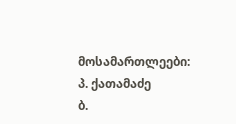მოსამართლეები: პ. ქათამაძე
ბ.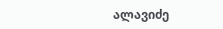ალავიძე